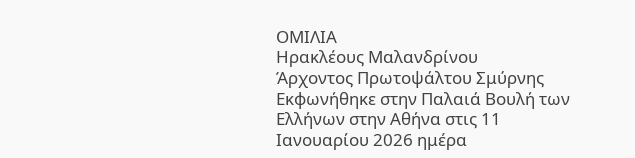ΟΜΙΛΙΑ
Ηρακλέους Μαλανδρίνου
Άρχοντος Πρωτοψάλτου Σμύρνης
Εκφωνήθηκε στην Παλαιά Βουλή των Ελλήνων στην Αθήνα στις 11 Ιανουαρίου 2026 ημέρα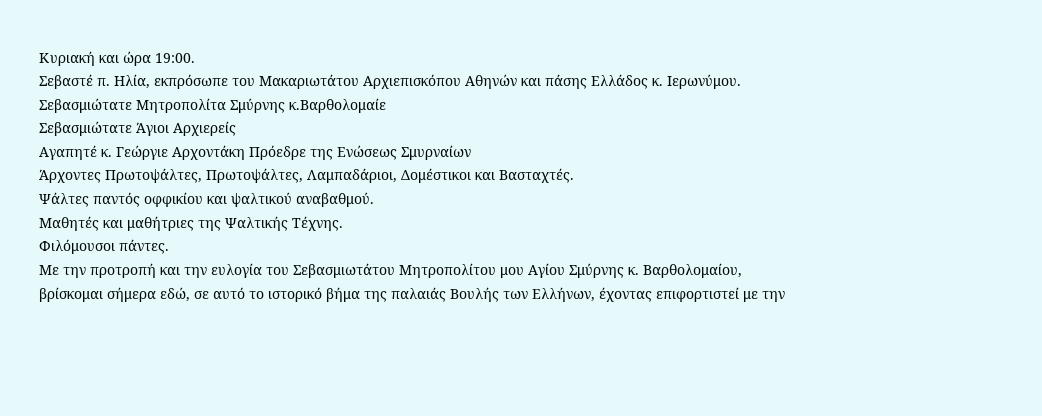Κυριακή και ώρα 19:00.
Σεβαστέ π. Ηλία, εκπρόσωπε του Μακαριωτάτου Αρχιεπισκόπου Αθηνών και πάσης Ελλάδος κ. Ιερωνύμου.
Σεβασμιώτατε Μητροπολίτα Σμύρνης κ.Βαρθολομαίε
Σεβασμιώτατε Άγιοι Αρχιερείς
Αγαπητέ κ. Γεώργιε Αρχοντάκη Πρόεδρε της Ενώσεως Σμυρναίων
Άρχοντες Πρωτοψάλτες, Πρωτοψάλτες, Λαμπαδάριοι, Δομέστικοι και Βασταχτές.
Ψάλτες παντός οφφικίου και ψαλτικού αναβαθμού.
Μαθητές και μαθήτριες της Ψαλτικής Τέχνης.
Φιλόμουσοι πάντες.
Με την προτροπή και την ευλογία του Σεβασμιωτάτου Μητροπολίτου μου Αγίου Σμύρνης κ. Βαρθολομαίου, βρίσκομαι σήμερα εδώ, σε αυτό το ιστορικό βήμα της παλαιάς Βουλής των Ελλήνων, έχοντας επιφορτιστεί με την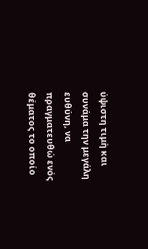ύψιστη τιμὴ και συνάμα την μεγάλη ευθύνη, να πραγματευθώ ενός θέματος το οποίο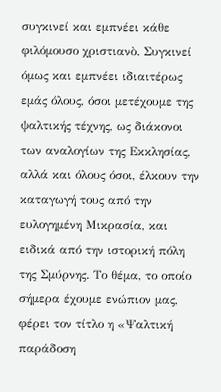συγκινεί και εμπνέει κάθε φιλόμουσο χριστιανὸ. Συγκινεί όμως και εμπνέει ιδιαιτέρως εμάς όλους, όσοι μετέχουμε της ψαλτικής τέχνης, ως διάκονοι των αναλογίων της Εκκλησίας, αλλά και όλους όσοι, έλκουν την καταγωγή τους από την ευλογημένη Μικρασία, και ειδικά από την ιστορική πόλη της Σμύρνης. Το θέμα, το οποίο σήμερα έχουμε ενώπιον μας, φέρει τον τίτλο η «Ψαλτική παράδοση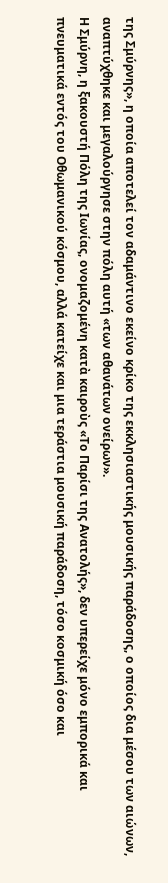της Σμύρνης», η οποία αποτελεί τον αδαμάντινο εκείνο κρίκο της εκκλησιαστικής μουσικής παράδοσης, ο οποίος δια μέσου των αιώνων, αναπτύχθηκε και μεγαλούργησε στην πόλη αυτή «των αθανάτων ονείρων».
Η Σμύρνη, η ξακουστή Πόλη της Ιωνίας, ονομαζομένη κατὰ καιροὺς «Το Παρίσι της Ανατολής», δεν υπερείχε μόνο εμπορικά και πνευματικά εντός του Οθωμανικού κόσμου, αλλά κατείχε και μια τεράστια μουσική παράδοση, τόσο κοσμική όσο και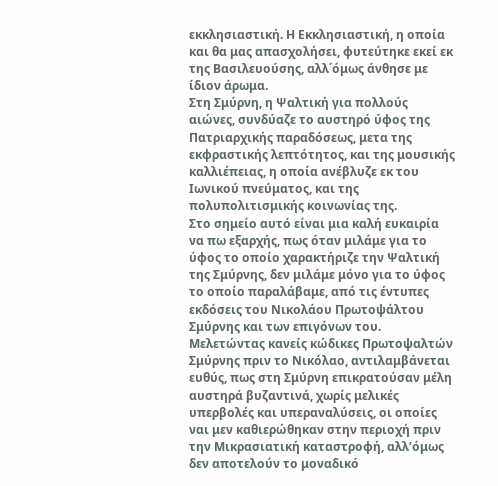εκκλησιαστική. Η Εκκλησιαστική, η οποία και θα μας απασχολήσει, φυτεύτηκε εκεί εκ της Βασιλευούσης, αλλ΄όμως άνθησε με ίδιον άρωμα.
Στη Σμύρνη, η Ψαλτική για πολλούς αιώνες, συνδύαζε το αυστηρό ύφος της Πατριαρχικής παραδόσεως, μετα της εκφραστικής λεπτότητος, και της μουσικής καλλιέπειας, η οποία ανέβλυζε εκ του Ιωνικού πνεύματος, και της πολυπολιτισμικής κοινωνίας της.
Στο σημείο αυτό είναι μια καλή ευκαιρία να πω εξαρχής, πως όταν μιλάμε για το ύφος το οποίο χαρακτήριζε την Ψαλτική της Σμύρνης, δεν μιλάμε μόνο για το ύφος το οποίο παραλάβαμε, από τις έντυπες εκδόσεις του Νικολάου Πρωτοψάλτου Σμύρνης και των επιγόνων του. Μελετώντας κανείς κώδικες Πρωτοψαλτών Σμύρνης πριν το Νικόλαο, αντιλαμβάνεται ευθύς, πως στη Σμύρνη επικρατούσαν μέλη αυστηρά βυζαντινά, χωρίς μελικές υπερβολές και υπεραναλύσεις, οι οποίες ναι μεν καθιερώθηκαν στην περιοχή πριν την Μικρασιατική καταστροφή, αλλ’όμως δεν αποτελούν το μοναδικό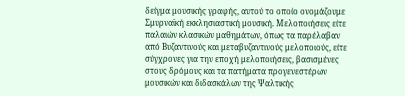δείγμα μουσικής γραφής, αυτού το οποίο ονομάζουμε Σμυρναϊκή εκκλησιαστική μουσική. Μελοποιήσεις είτε παλαιών κλασικών μαθημάτων, όπως τα παρέλαβαν από Βυζαντινούς και μεταβυζαντινούς μελοποιούς, είτε σύγχρονες για την εποχή μελοποιήσεις, βασισμένες στους δρόμους και τα πατήματα προγενεστέρων μουσικών και διδασκάλων της Ψαλτικής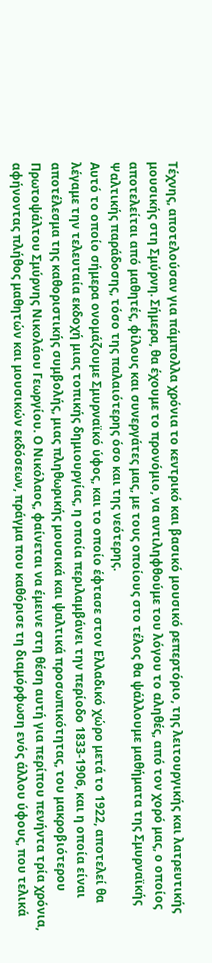Τέχνης, αποτελούσαν για πάμπολλα χρόνια το κεντρικό και βασικό μουσικό ρεπερτόριο, της λειτουργικής και λατρευτικής μουσικής στη Σμύρνη. Σήμερα, θα έχουμε το προνόμιο, να αντιληφθούμε του λόγου το αληθές, από τον χορό μας, ο οποίος αποτελείται από μαθητές, φίλους και συνεργάτες μας, με τους οποίους στο τέλος θα ψάλλουμε μαθήματα της Σμυρναϊκής Ψαλτικής παράδοσης, τόσο της παλαιότερης όσο και της νεότερης.
Αυτό το οποίο σήμερα ονομάζουμε Σμυρναϊκό ύφος, και το οποίο έφτασε στον Ελλαδικό χώρο μετά το 1922, αποτελεί θα λέγαμε την τελευταία εκδοχή μιας τοπικής δημιουργίας, η οποία περιλαμβάνει την περίοδο 1833-1906, και η οποία είναι αποτέλεσμα της καθοριστικής συμβολής, μιας πληθωρικής μουσικά και ψαλτικά προσωπικότητας, του μακροβιότερου Πρωτοψάλτου Σμύρνης Νικολάου Γεωργίου. Ο Νικόλαος, φαίνεται να έμεινε στη θέση αυτή για περίπου πενήντα τρία χρόνια, αφήνοντας πλήθος μαθητών και μουσικών εκδόσεων, πράγμα που καθόρισε τη διαμόρφωση ενός άλλου ύφους, που τελικά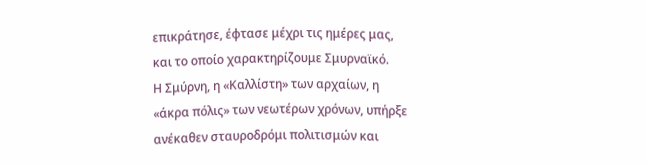επικράτησε, έφτασε μέχρι τις ημέρες μας, και το οποίο χαρακτηρίζουμε Σμυρναϊκό.
Η Σμύρνη, η «Καλλίστη» των αρχαίων, η «άκρα πόλις» των νεωτέρων χρόνων, υπήρξε ανέκαθεν σταυροδρόμι πολιτισμών και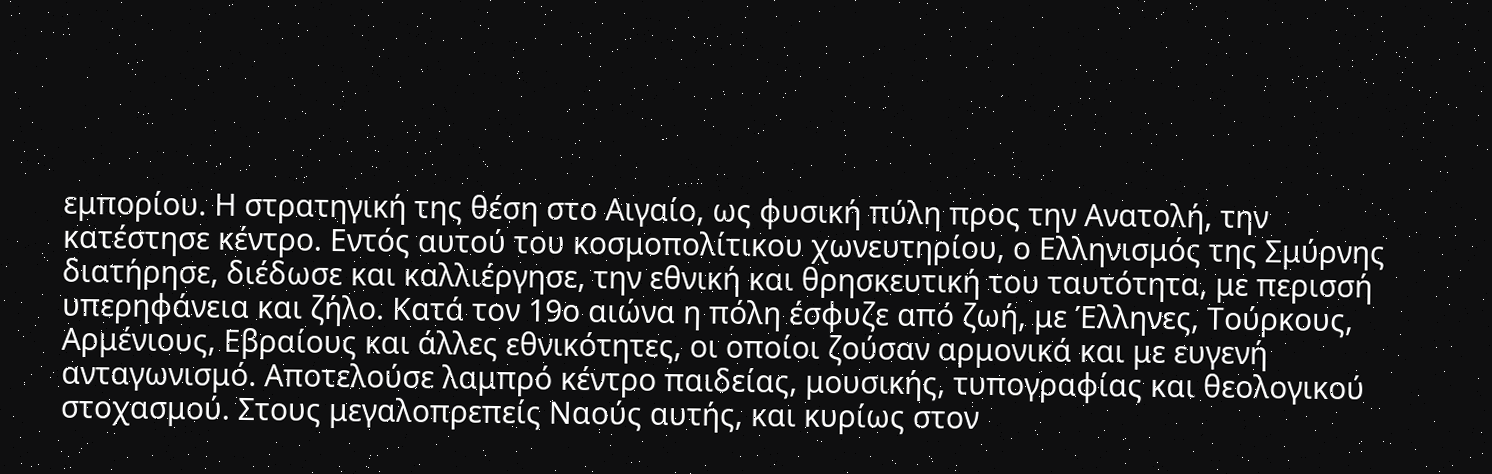εμπορίου. Η στρατηγική της θέση στο Αιγαίο, ως φυσική πύλη προς την Ανατολή, την κατέστησε κέντρο. Εντός αυτού του κοσμοπολίτικου χωνευτηρίου, ο Ελληνισμός της Σμύρνης διατήρησε, διέδωσε και καλλιέργησε, την εθνική και θρησκευτική του ταυτότητα, με περισσή υπερηφάνεια και ζήλο. Κατά τον 19ο αιώνα η πόλη έσφυζε από ζωή, με Έλληνες, Τούρκους, Αρμένιους, Εβραίους και άλλες εθνικότητες, οι οποίοι ζούσαν αρμονικά και με ευγενή ανταγωνισμό. Αποτελούσε λαμπρό κέντρο παιδείας, μουσικής, τυπογραφίας και θεολογικού στοχασμού. Στους μεγαλοπρεπείς Ναούς αυτής, και κυρίως στον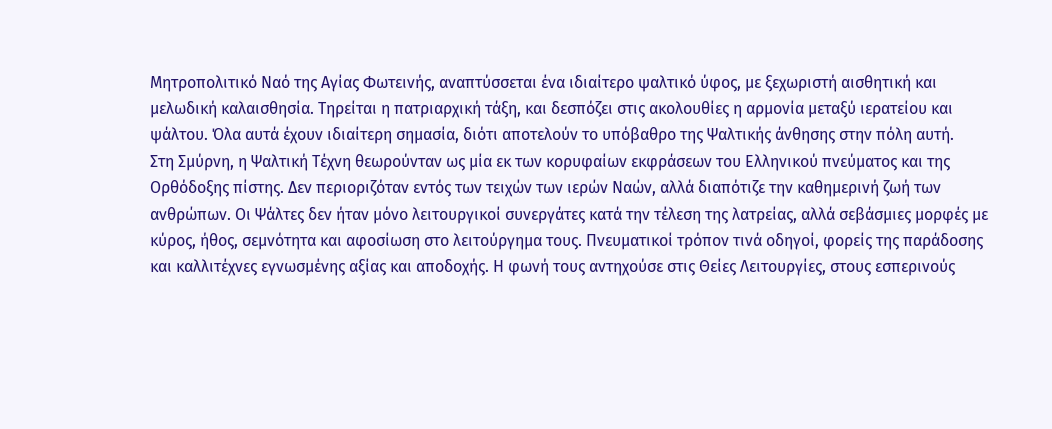Μητροπολιτικό Ναό της Αγίας Φωτεινής, αναπτύσσεται ένα ιδιαίτερο ψαλτικό ύφος, με ξεχωριστή αισθητική και μελωδική καλαισθησία. Τηρείται η πατριαρχική τάξη, και δεσπόζει στις ακολουθίες η αρμονία μεταξύ ιερατείου και ψάλτου. Όλα αυτά έχουν ιδιαίτερη σημασία, διότι αποτελούν το υπόβαθρο της Ψαλτικής άνθησης στην πόλη αυτή.
Στη Σμύρνη, η Ψαλτική Τέχνη θεωρούνταν ως μία εκ των κορυφαίων εκφράσεων του Ελληνικού πνεύματος και της Ορθόδοξης πίστης. Δεν περιοριζόταν εντός των τειχών των ιερών Ναών, αλλά διαπότιζε την καθημερινή ζωή των ανθρώπων. Οι Ψάλτες δεν ήταν μόνο λειτουργικοί συνεργάτες κατά την τέλεση της λατρείας, αλλά σεβάσμιες μορφές με κύρος, ήθος, σεμνότητα και αφοσίωση στο λειτούργημα τους. Πνευματικοί τρόπον τινά οδηγοί, φορείς της παράδοσης και καλλιτέχνες εγνωσμένης αξίας και αποδοχής. Η φωνή τους αντηχούσε στις Θείες Λειτουργίες, στους εσπερινούς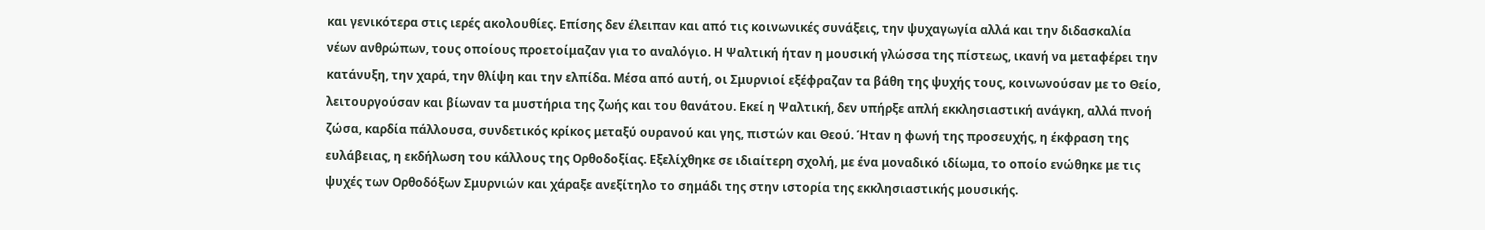και γενικότερα στις ιερές ακολουθίες. Επίσης δεν έλειπαν και από τις κοινωνικές συνάξεις, την ψυχαγωγία αλλά και την διδασκαλία νέων ανθρώπων, τους οποίους προετοίμαζαν για το αναλόγιο. Η Ψαλτική ήταν η μουσική γλώσσα της πίστεως, ικανή να μεταφέρει την κατάνυξη, την χαρά, την θλίψη και την ελπίδα. Μέσα από αυτή, οι Σμυρνιοί εξέφραζαν τα βάθη της ψυχής τους, κοινωνούσαν με το Θείο, λειτουργούσαν και βίωναν τα μυστήρια της ζωής και του θανάτου. Εκεί η Ψαλτική, δεν υπήρξε απλή εκκλησιαστική ανάγκη, αλλά πνοή ζώσα, καρδία πάλλουσα, συνδετικός κρίκος μεταξύ ουρανού και γης, πιστών και Θεού. Ήταν η φωνή της προσευχής, η έκφραση της ευλάβειας, η εκδήλωση του κάλλους της Ορθοδοξίας. Εξελίχθηκε σε ιδιαίτερη σχολή, με ένα μοναδικό ιδίωμα, το οποίο ενώθηκε με τις ψυχές των Ορθοδόξων Σμυρνιών και χάραξε ανεξίτηλο το σημάδι της στην ιστορία της εκκλησιαστικής μουσικής.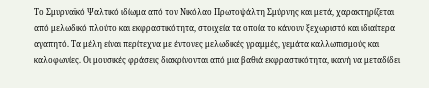Το Σμυρναϊκό Ψαλτικό ιδίωμα από τον Νικόλαο Πρωτοψάλτη Σμύρνης και μετά, χαρακτηρίζεται από μελωδικό πλούτο και εκφραστικότητα, στοιχεία τα οποία το κάνουν ξεχωριστό και ιδιαίτερα αγαπητό. Τα μέλη είναι περίτεχνα με έντονες μελωδικές γραμμές, γεμάτα καλλωπισμούς και καλοφωνίες. Οι μουσικές φράσεις διακρίνονται από μια βαθιά εκφραστικότητα, ικανή να μεταδίδει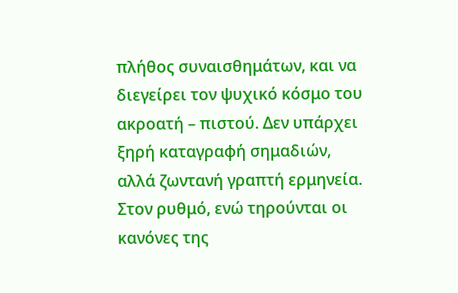πλήθος συναισθημάτων, και να διεγείρει τον ψυχικό κόσμο του ακροατή – πιστού. Δεν υπάρχει ξηρή καταγραφή σημαδιών, αλλά ζωντανή γραπτή ερμηνεία. Στον ρυθμό, ενώ τηρούνται οι κανόνες της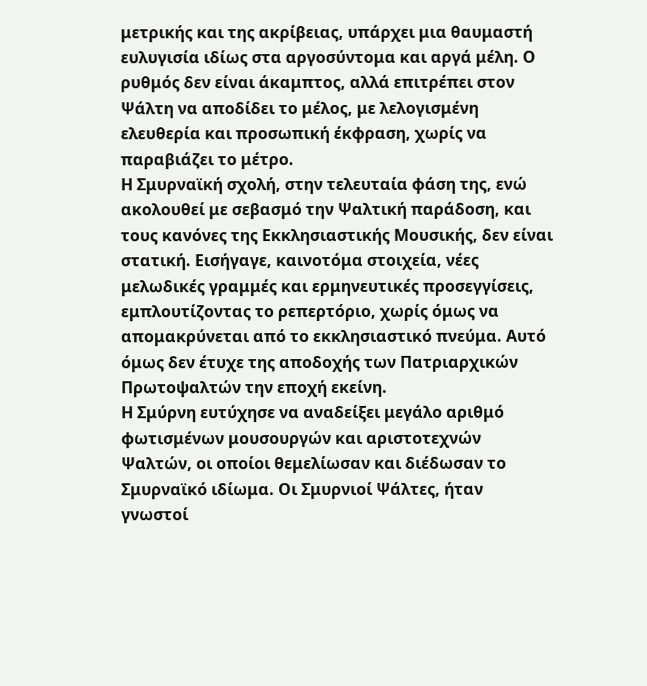μετρικής και της ακρίβειας, υπάρχει μια θαυμαστή ευλυγισία ιδίως στα αργοσύντομα και αργά μέλη. Ο ρυθμός δεν είναι άκαμπτος, αλλά επιτρέπει στον Ψάλτη να αποδίδει το μέλος, με λελογισμένη ελευθερία και προσωπική έκφραση, χωρίς να παραβιάζει το μέτρο.
Η Σμυρναϊκή σχολή, στην τελευταία φάση της, ενώ ακολουθεί με σεβασμό την Ψαλτική παράδοση, και τους κανόνες της Εκκλησιαστικής Μουσικής, δεν είναι στατική. Εισήγαγε, καινοτόμα στοιχεία, νέες μελωδικές γραμμές και ερμηνευτικές προσεγγίσεις, εμπλουτίζοντας το ρεπερτόριο, χωρίς όμως να απομακρύνεται από το εκκλησιαστικό πνεύμα. Αυτό όμως δεν έτυχε της αποδοχής των Πατριαρχικών Πρωτοψαλτών την εποχή εκείνη.
Η Σμύρνη ευτύχησε να αναδείξει μεγάλο αριθμό φωτισμένων μουσουργών και αριστοτεχνών Ψαλτών, οι οποίοι θεμελίωσαν και διέδωσαν το Σμυρναϊκό ιδίωμα. Οι Σμυρνιοί Ψάλτες, ήταν γνωστοί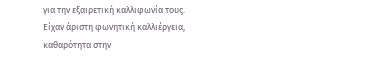για την εξαιρετική καλλιφωνία τους. Είχαν άριστη φωνητική καλλιέργεια, καθαρότητα στην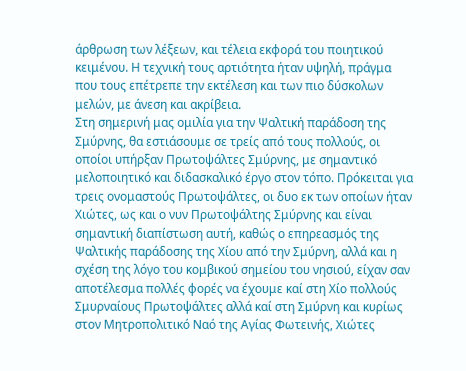άρθρωση των λέξεων, και τέλεια εκφορά του ποιητικού κειμένου. Η τεχνική τους αρτιότητα ήταν υψηλή, πράγμα που τους επέτρεπε την εκτέλεση και των πιο δύσκολων μελών, με άνεση και ακρίβεια.
Στη σημερινή μας ομιλία για την Ψαλτική παράδοση της Σμύρνης, θα εστιάσουμε σε τρείς από τους πολλούς, οι οποίοι υπήρξαν Πρωτοψάλτες Σμύρνης, με σημαντικό μελοποιητικό και διδασκαλικό έργο στον τόπο. Πρόκειται για τρεις ονομαστούς Πρωτοψάλτες, οι δυο εκ των οποίων ήταν Χιώτες, ως και ο νυν Πρωτοψάλτης Σμύρνης και είναι σημαντική διαπίστωση αυτή, καθώς ο επηρεασμός της Ψαλτικής παράδοσης της Χίου από την Σμύρνη, αλλά και η σχέση της λόγο του κομβικού σημείου του νησιού, είχαν σαν αποτέλεσμα πολλές φορές να έχουμε καί στη Χίο πολλούς Σμυρναίους Πρωτοψάλτες αλλά καί στη Σμύρνη και κυρίως στον Μητροπολιτικό Ναό της Αγίας Φωτεινής, Χιώτες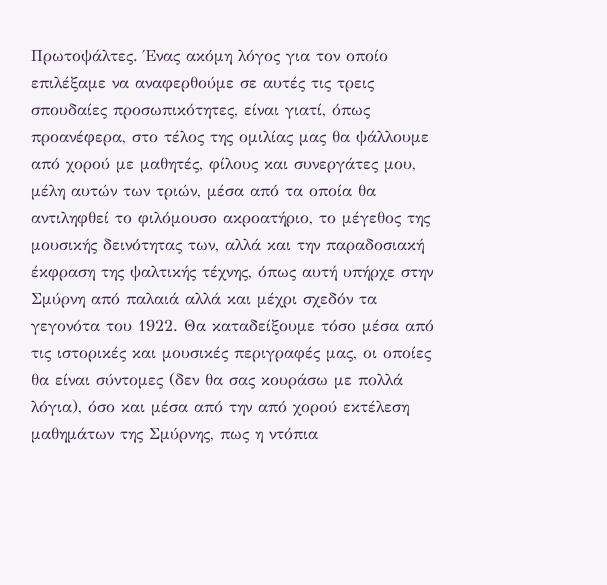Πρωτοψάλτες. Ένας ακόμη λόγος για τον οποίο επιλέξαμε να αναφερθούμε σε αυτές τις τρεις σπουδαίες προσωπικότητες, είναι γιατί, όπως προανέφερα, στο τέλος της ομιλίας μας θα ψάλλουμε από χορού με μαθητές, φίλους και συνεργάτες μου, μέλη αυτών των τριών, μέσα από τα οποία θα αντιληφθεί το φιλόμουσο ακροατήριο, το μέγεθος της μουσικής δεινότητας των, αλλά και την παραδοσιακή έκφραση της ψαλτικής τέχνης, όπως αυτή υπήρχε στην Σμύρνη από παλαιά αλλά και μέχρι σχεδόν τα γεγονότα του 1922. Θα καταδείξουμε τόσο μέσα από τις ιστορικές και μουσικές περιγραφές μας, οι οποίες θα είναι σύντομες (δεν θα σας κουράσω με πολλά λόγια), όσο και μέσα από την από χορού εκτέλεση μαθημάτων της Σμύρνης, πως η ντόπια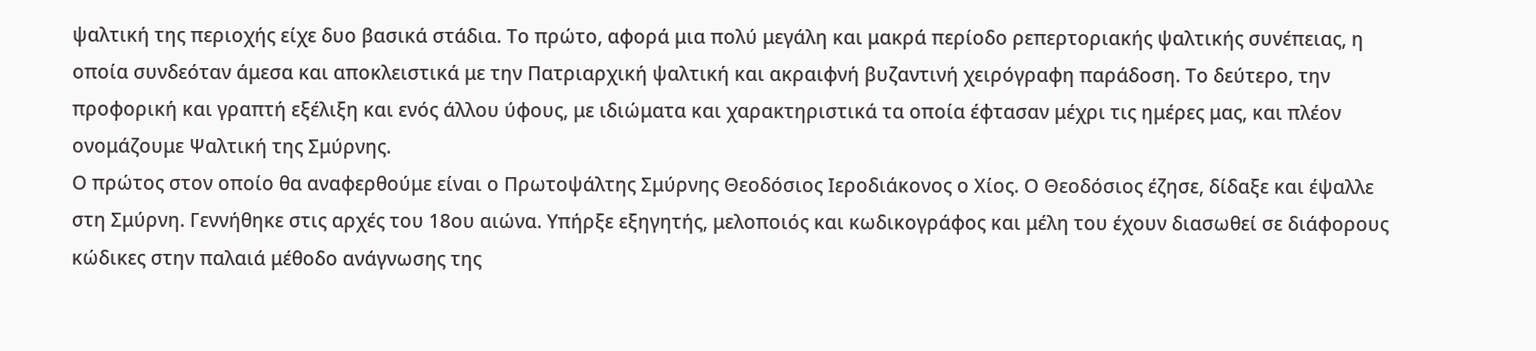ψαλτική της περιοχής είχε δυο βασικά στάδια. Το πρώτο, αφορά μια πολύ μεγάλη και μακρά περίοδο ρεπερτοριακής ψαλτικής συνέπειας, η οποία συνδεόταν άμεσα και αποκλειστικά με την Πατριαρχική ψαλτική και ακραιφνή βυζαντινή χειρόγραφη παράδοση. Το δεύτερο, την προφορική και γραπτή εξέλιξη και ενός άλλου ύφους, με ιδιώματα και χαρακτηριστικά τα οποία έφτασαν μέχρι τις ημέρες μας, και πλέον ονομάζουμε Ψαλτική της Σμύρνης.
Ο πρώτος στον οποίο θα αναφερθούμε είναι ο Πρωτοψάλτης Σμύρνης Θεοδόσιος Ιεροδιάκονος ο Χίος. Ο Θεοδόσιος έζησε, δίδαξε και έψαλλε στη Σμύρνη. Γεννήθηκε στις αρχές του 18ου αιώνα. Υπήρξε εξηγητής, μελοποιός και κωδικογράφος και μέλη του έχουν διασωθεί σε διάφορους κώδικες στην παλαιά μέθοδο ανάγνωσης της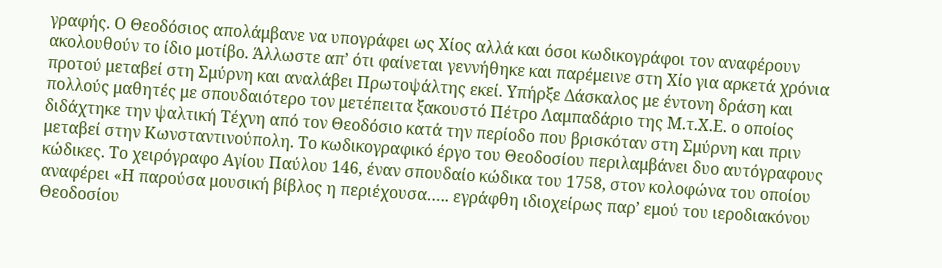γραφής. Ο Θεοδόσιος απολάμβανε να υπογράφει ως Χίος αλλά και όσοι κωδικογράφοι τον αναφέρουν ακολουθούν το ίδιο μοτίβο. Άλλωστε απ’ ότι φαίνεται γεννήθηκε και παρέμεινε στη Χίο για αρκετά χρόνια προτού μεταβεί στη Σμύρνη και αναλάβει Πρωτοψάλτης εκεί. Υπήρξε Δάσκαλος με έντονη δράση και πολλούς μαθητές με σπουδαιότερο τον μετέπειτα ξακουστό Πέτρο Λαμπαδάριο της Μ.τ.Χ.Ε. ο οποίος διδάχτηκε την ψαλτική Τέχνη από τον Θεοδόσιο κατά την περίοδο που βρισκόταν στη Σμύρνη και πριν μεταβεί στην Κωνσταντινούπολη. Το κωδικογραφικό έργο του Θεοδοσίου περιλαμβάνει δυο αυτόγραφους κώδικες. Το χειρόγραφο Αγίου Παύλου 146, έναν σπουδαίο κώδικα του 1758, στον κολοφώνα του οποίου αναφέρει «Η παρούσα μουσική βίβλος η περιέχουσα….. εγράφθη ιδιοχείρως παρ’ εμού του ιεροδιακόνου Θεοδοσίου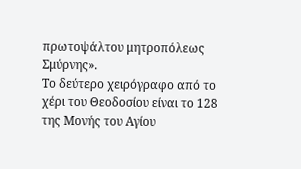πρωτοψάλτου μητροπόλεως Σμύρνης».
Το δεύτερο χειρόγραφο από το χέρι του Θεοδοσίου είναι το 128 της Μονής του Αγίου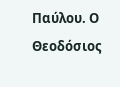Παύλου. Ο Θεοδόσιος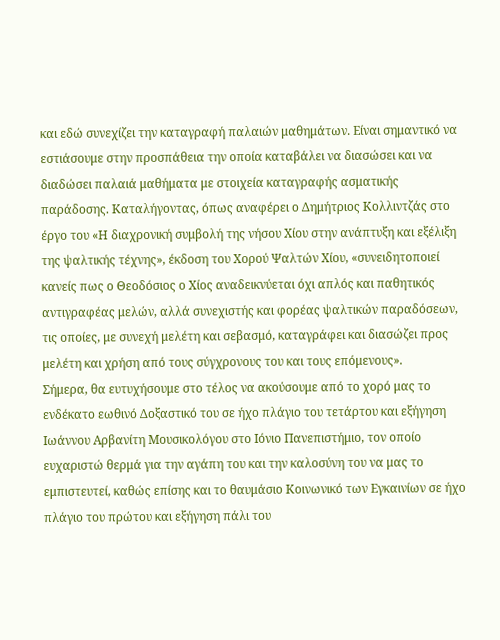και εδώ συνεχίζει την καταγραφή παλαιών μαθημάτων. Είναι σημαντικό να εστιάσουμε στην προσπάθεια την οποία καταβάλει να διασώσει και να διαδώσει παλαιά μαθήματα με στοιχεία καταγραφής ασματικής παράδοσης. Καταλήγοντας, όπως αναφέρει ο Δημήτριος Κολλιντζάς στο έργο του «Η διαχρονική συμβολή της νήσου Χίου στην ανάπτυξη και εξέλιξη της ψαλτικής τέχνης», έκδοση του Χορού Ψαλτών Χίου, «συνειδητοποιεί κανείς πως ο Θεοδόσιος ο Χίος αναδεικνύεται όχι απλός και παθητικός αντιγραφέας μελών, αλλά συνεχιστής και φορέας ψαλτικών παραδόσεων, τις οποίες, με συνεχή μελέτη και σεβασμό, καταγράφει και διασώζει προς μελέτη και χρήση από τους σύγχρονους του και τους επόμενους».
Σήμερα, θα ευτυχήσουμε στο τέλος να ακούσουμε από το χορό μας το ενδέκατο εωθινό Δοξαστικό του σε ήχο πλάγιο του τετάρτου και εξήγηση Ιωάννου Αρβανίτη Μουσικολόγου στο Ιόνιο Πανεπιστήμιο, τον οποίο ευχαριστώ θερμά για την αγάπη του και την καλοσύνη του να μας το εμπιστευτεί, καθώς επίσης και το θαυμάσιο Κοινωνικό των Εγκαινίων σε ήχο πλάγιο του πρώτου και εξήγηση πάλι του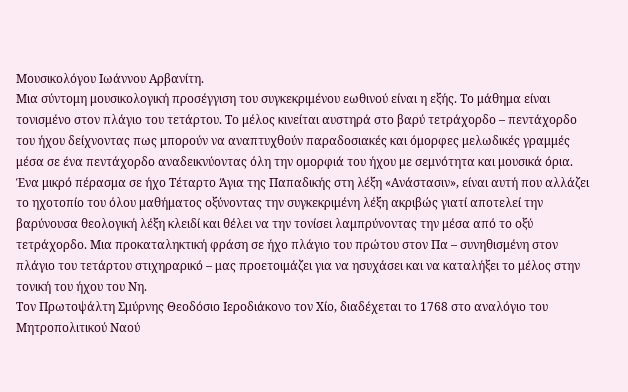Μουσικολόγου Ιωάννου Αρβανίτη.
Μια σύντομη μουσικολογική προσέγγιση του συγκεκριμένου εωθινού είναι η εξής. Το μάθημα είναι τονισμένο στον πλάγιο του τετάρτου. Το μέλος κινείται αυστηρά στο βαρύ τετράχορδο – πεντάχορδο του ήχου δείχνοντας πως μπορούν να αναπτυχθούν παραδοσιακές και όμορφες μελωδικές γραμμές μέσα σε ένα πεντάχορδο αναδεικνύοντας όλη την ομορφιά του ήχου με σεμνότητα και μουσικά όρια. Ένα μικρό πέρασμα σε ήχο Τέταρτο Άγια της Παπαδικής στη λέξη «Ανάστασιν», είναι αυτή που αλλάζει το ηχοτοπίο του όλου μαθήματος οξύνοντας την συγκεκριμένη λέξη ακριβώς γιατί αποτελεί την βαρύνουσα θεολογική λέξη κλειδί και θέλει να την τονίσει λαμπρύνοντας την μέσα από το οξύ τετράχορδο. Μια προκαταληκτική φράση σε ήχο πλάγιο του πρώτου στον Πα – συνηθισμένη στον πλάγιο του τετάρτου στιχηραρικό – μας προετοιμάζει για να ησυχάσει και να καταλήξει το μέλος στην τονική του ήχου του Νη.
Τον Πρωτοψάλτη Σμύρνης Θεοδόσιο Ιεροδιάκονο τον Χίο, διαδέχεται το 1768 στο αναλόγιο του Μητροπολιτικού Ναού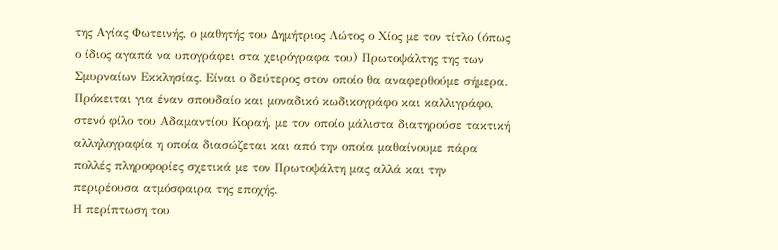της Αγίας Φωτεινής, ο μαθητής του Δημήτριος Λώτος ο Χίος με τον τίτλο (όπως ο ίδιος αγαπά να υπογράφει στα χειρόγραφα του) Πρωτοψάλτης της των Σμυρναίων Εκκλησίας. Είναι ο δεύτερος στον οποίο θα αναφερθούμε σήμερα. Πρόκειται για έναν σπουδαίο και μοναδικό κωδικογράφο και καλλιγράφο, στενό φίλο του Αδαμαντίου Κοραή, με τον οποίο μάλιστα διατηρούσε τακτική αλληλογραφία η οποία διασώζεται και από την οποία μαθαίνουμε πάρα πολλές πληροφορίες σχετικά με τον Πρωτοψάλτη μας αλλά και την περιρέουσα ατμόσφαιρα της εποχής.
Η περίπτωση του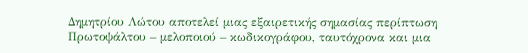Δημητρίου Λώτου αποτελεί μιας εξαιρετικής σημασίας περίπτωση Πρωτοψάλτου – μελοποιού – κωδικογράφου, ταυτόχρονα και μια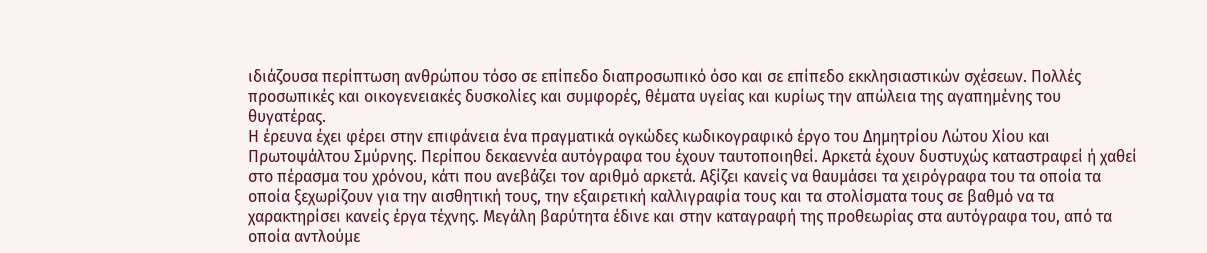ιδιάζουσα περίπτωση ανθρώπου τόσο σε επίπεδο διαπροσωπικό όσο και σε επίπεδο εκκλησιαστικών σχέσεων. Πολλές προσωπικές και οικογενειακές δυσκολίες και συμφορές, θέματα υγείας και κυρίως την απώλεια της αγαπημένης του θυγατέρας.
Η έρευνα έχει φέρει στην επιφάνεια ένα πραγματικά ογκώδες κωδικογραφικό έργο του Δημητρίου Λώτου Χίου και Πρωτοψάλτου Σμύρνης. Περίπου δεκαεννέα αυτόγραφα του έχουν ταυτοποιηθεί. Αρκετά έχουν δυστυχώς καταστραφεί ή χαθεί στο πέρασμα του χρόνου, κάτι που ανεβάζει τον αριθμό αρκετά. Αξίζει κανείς να θαυμάσει τα χειρόγραφα του τα οποία τα οποία ξεχωρίζουν για την αισθητική τους, την εξαιρετική καλλιγραφία τους και τα στολίσματα τους σε βαθμό να τα χαρακτηρίσει κανείς έργα τέχνης. Μεγάλη βαρύτητα έδινε και στην καταγραφή της προθεωρίας στα αυτόγραφα του, από τα οποία αντλούμε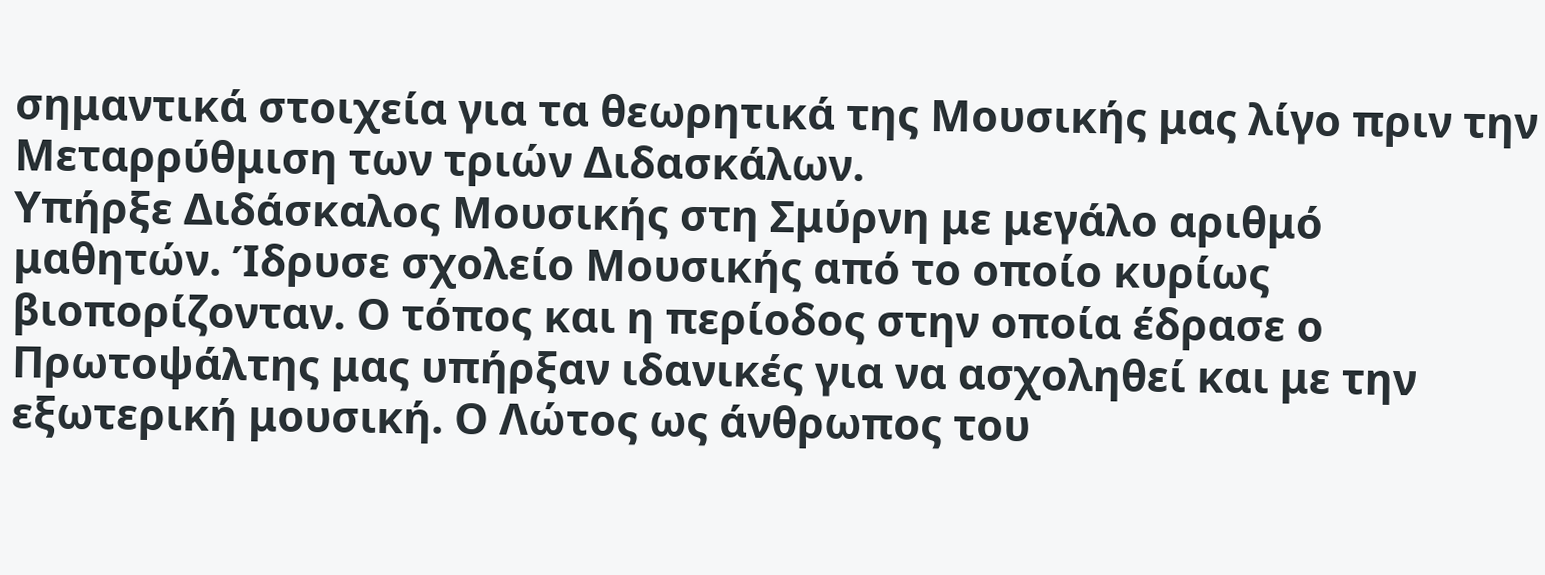σημαντικά στοιχεία για τα θεωρητικά της Μουσικής μας λίγο πριν την Μεταρρύθμιση των τριών Διδασκάλων.
Υπήρξε Διδάσκαλος Μουσικής στη Σμύρνη με μεγάλο αριθμό μαθητών. Ίδρυσε σχολείο Μουσικής από το οποίο κυρίως βιοπορίζονταν. Ο τόπος και η περίοδος στην οποία έδρασε ο Πρωτοψάλτης μας υπήρξαν ιδανικές για να ασχοληθεί και με την εξωτερική μουσική. Ο Λώτος ως άνθρωπος του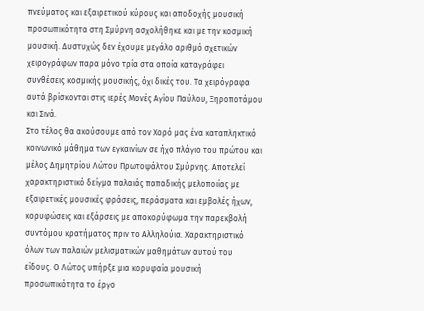πνεύματος και εξαιρετικού κύρους και αποδοχής μουσική προσωπικότητα στη Σμύρνη ασχολήθηκε και με την κοσμική μουσική. Δυστυχώς δεν έχουμε μεγάλο αριθμό σχετικών χειρογράφων παρα μόνο τρία στα οποία καταγράφει συνθέσεις κοσμικής μουσικής, όχι δικές του. Τα χειρόγραφα αυτά βρίσκονται στις ιερές Μονές Αγίου Παύλου, Ξηροποτάμου και Σινά.
Στο τέλος θα ακούσουμε από τον Χορό μας ένα καταπληκτικό κοινωνικό μάθημα των εγκαινίων σε ήχο πλάγιο του πρώτου και μέλος Δημητρίου Λώτου Πρωτοψάλτου Σμύρνης. Αποτελεί χαρακτηριστικό δείγμα παλαιάς παπαδικής μελοποιίας με εξαιρετικές μουσικές φράσεις, περάσματα και εμβολές ήχων, κορυφώσεις και εξάρσεις με αποκορύφωμα την παρεκβολή συντόμου κρατήματος πριν το Αλληλούια. Χαρακτηριστικό όλων των παλαιών μελισματικών μαθημάτων αυτού του είδους. Ο Λώτος υπήρξε μια κορυφαία μουσική προσωπικότητα το έργο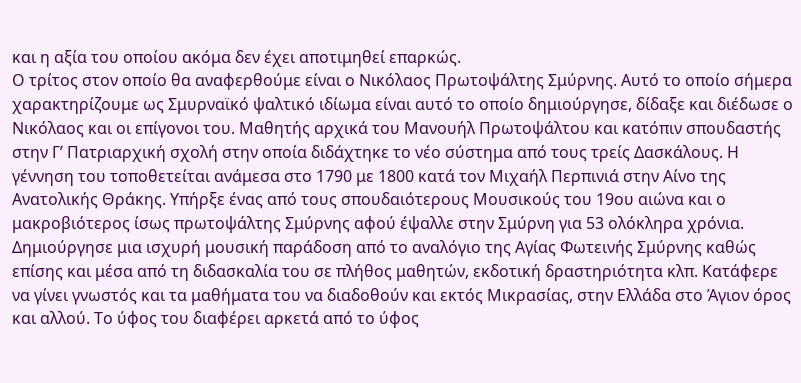και η αξία του οποίου ακόμα δεν έχει αποτιμηθεί επαρκώς.
Ο τρίτος στον οποίο θα αναφερθούμε είναι ο Νικόλαος Πρωτοψάλτης Σμύρνης. Αυτό το οποίο σήμερα χαρακτηρίζουμε ως Σμυρναϊκό ψαλτικό ιδίωμα είναι αυτό το οποίο δημιούργησε, δίδαξε και διέδωσε ο Νικόλαος και οι επίγονοι του. Μαθητής αρχικά του Μανουήλ Πρωτοψάλτου και κατόπιν σπουδαστής στην Γ’ Πατριαρχική σχολή στην οποία διδάχτηκε το νέο σύστημα από τους τρείς Δασκάλους. Η γέννηση του τοποθετείται ανάμεσα στο 1790 με 1800 κατά τον Μιχαήλ Περπινιά στην Αίνο της Ανατολικής Θράκης. Υπήρξε ένας από τους σπουδαιότερους Μουσικούς του 19ου αιώνα και ο μακροβιότερος ίσως πρωτοψάλτης Σμύρνης αφού έψαλλε στην Σμύρνη για 53 ολόκληρα χρόνια. Δημιούργησε μια ισχυρή μουσική παράδοση από το αναλόγιο της Αγίας Φωτεινής Σμύρνης καθώς επίσης και μέσα από τη διδασκαλία του σε πλήθος μαθητών, εκδοτική δραστηριότητα κλπ. Κατάφερε να γίνει γνωστός και τα μαθήματα του να διαδοθούν και εκτός Μικρασίας, στην Ελλάδα στο Άγιον όρος και αλλού. Το ύφος του διαφέρει αρκετά από το ύφος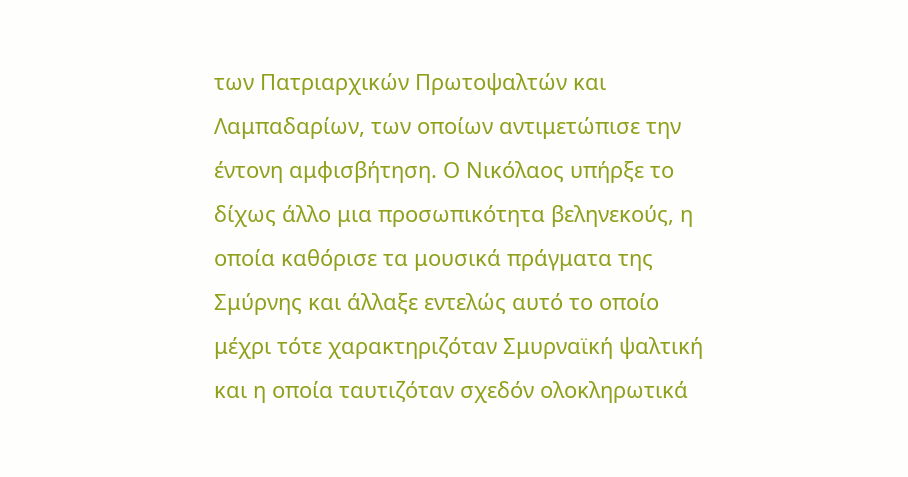των Πατριαρχικών Πρωτοψαλτών και Λαμπαδαρίων, των οποίων αντιμετώπισε την έντονη αμφισβήτηση. Ο Νικόλαος υπήρξε το δίχως άλλο μια προσωπικότητα βεληνεκούς, η οποία καθόρισε τα μουσικά πράγματα της Σμύρνης και άλλαξε εντελώς αυτό το οποίο μέχρι τότε χαρακτηριζόταν Σμυρναϊκή ψαλτική και η οποία ταυτιζόταν σχεδόν ολοκληρωτικά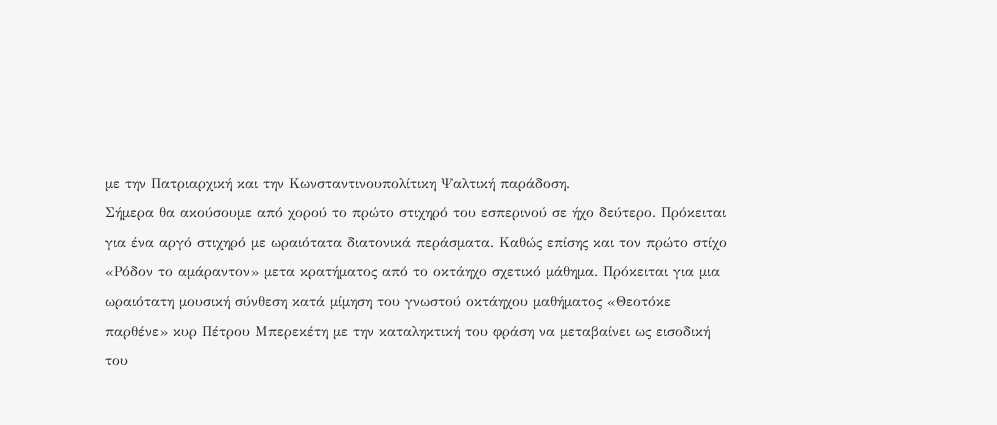με την Πατριαρχική και την Κωνσταντινουπολίτικη Ψαλτική παράδοση.
Σήμερα θα ακούσουμε από χορού το πρώτο στιχηρό του εσπερινού σε ήχο δεύτερο. Πρόκειται για ένα αργό στιχηρό με ωραιότατα διατονικά περάσματα. Καθώς επίσης και τον πρώτο στίχο «Ρόδον το αμάραντον» μετα κρατήματος από το οκτάηχο σχετικό μάθημα. Πρόκειται για μια ωραιότατη μουσική σύνθεση κατά μίμηση του γνωστού οκτάηχου μαθήματος «Θεοτόκε παρθένε» κυρ Πέτρου Μπερεκέτη με την καταληκτική του φράση να μεταβαίνει ως εισοδική του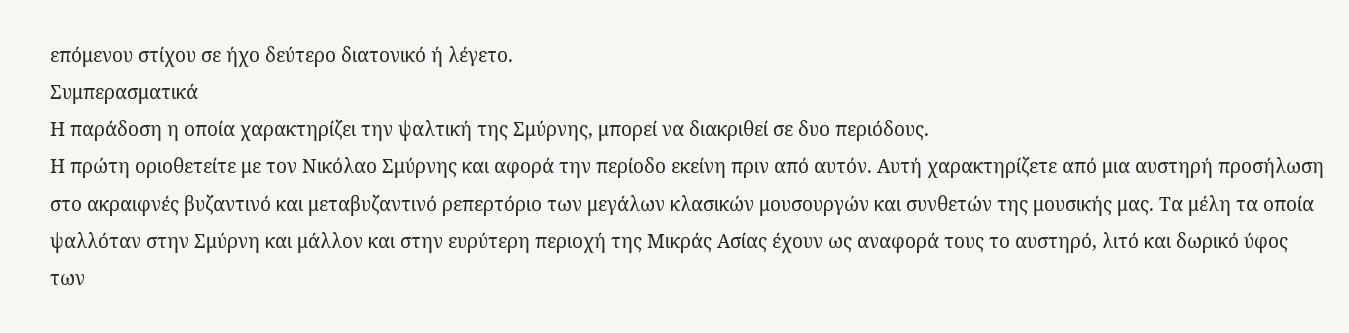επόμενου στίχου σε ήχο δεύτερο διατονικό ή λέγετο.
Συμπερασματικά
Η παράδοση η οποία χαρακτηρίζει την ψαλτική της Σμύρνης, μπορεί να διακριθεί σε δυο περιόδους.
Η πρώτη οριοθετείτε με τον Νικόλαο Σμύρνης και αφορά την περίοδο εκείνη πριν από αυτόν. Αυτή χαρακτηρίζετε από μια αυστηρή προσήλωση στο ακραιφνές βυζαντινό και μεταβυζαντινό ρεπερτόριο των μεγάλων κλασικών μουσουργών και συνθετών της μουσικής μας. Τα μέλη τα οποία ψαλλόταν στην Σμύρνη και μάλλον και στην ευρύτερη περιοχή της Μικράς Ασίας έχουν ως αναφορά τους το αυστηρό, λιτό και δωρικό ύφος των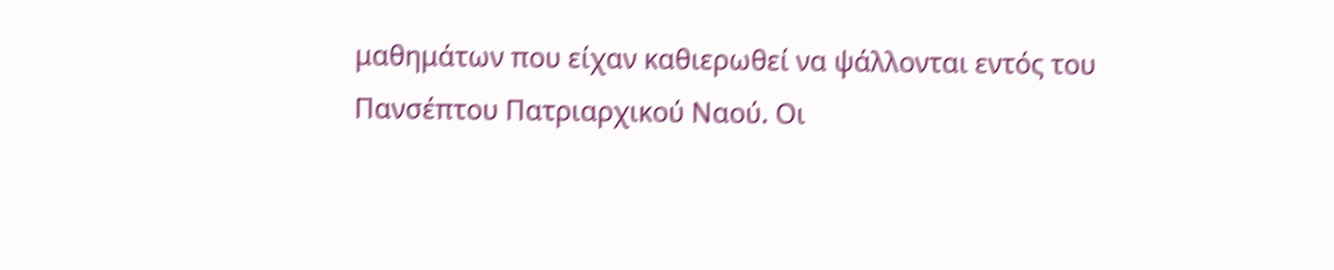μαθημάτων που είχαν καθιερωθεί να ψάλλονται εντός του Πανσέπτου Πατριαρχικού Ναού. Οι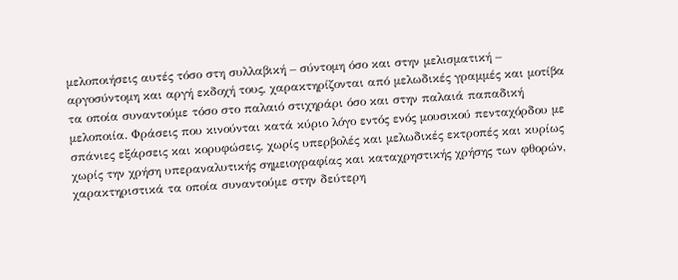μελοποιήσεις αυτές τόσο στη συλλαβική – σύντομη όσο και στην μελισματική – αργοσύντομη και αργή εκδοχή τους, χαρακτηρίζονται από μελωδικές γραμμές και μοτίβα τα οποία συναντούμε τόσο στο παλαιό στιχηράρι όσο και στην παλαιά παπαδική μελοποιία. Φράσεις που κινούνται κατά κύριο λόγο εντός ενός μουσικού πενταχόρδου με σπάνιες εξάρσεις και κορυφώσεις, χωρίς υπερβολές και μελωδικές εκτροπές και κυρίως χωρίς την χρήση υπεραναλυτικής σημειογραφίας και καταχρηστικής χρήσης των φθορών, χαρακτηριστικά τα οποία συναντούμε στην δεύτερη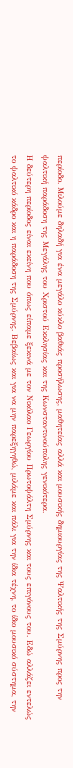περίοδο. Μιλούμε δηλαδή για ένα μεγάλο κύκλο βαθιάς προσήλωσης, μαθητείας αλλά και μουσικής δημιουργίας της Ψαλτικής της Σμύρνης προς την ψαλτική παράδοση της Μεγάλης του Χριστού Εκκλησίας και της Κωνσταντινούπολης γενικότερα.
Η δεύτερη περίοδος είναι εκείνη που όπως είπαμε ξεκινά με τον Νικόλαο Γεωργίου Πρωτοψάλτη Σμύρνης και τους επιγόνους του. Εδώ αλλάζει εντελώς το ψαλτικό κάδρο και η παράδοση της Σμύρνης. Βεβαίως και για να μην παρεξηγηθώ, μιλάμε και πάλι για την ίδια τέχνη, το ίδιο μουσικό σύστημα, την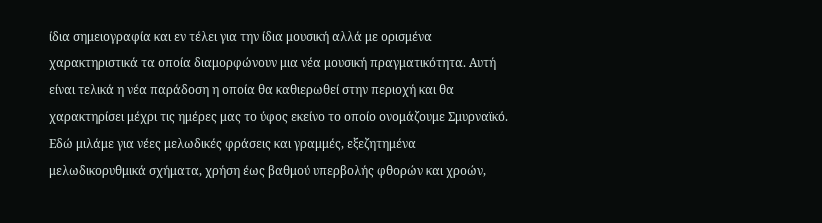ίδια σημειογραφία και εν τέλει για την ίδια μουσική αλλά με ορισμένα χαρακτηριστικά τα οποία διαμορφώνουν μια νέα μουσική πραγματικότητα. Αυτή είναι τελικά η νέα παράδοση η οποία θα καθιερωθεί στην περιοχή και θα χαρακτηρίσει μέχρι τις ημέρες μας το ύφος εκείνο το οποίο ονομάζουμε Σμυρναϊκό. Εδώ μιλάμε για νέες μελωδικές φράσεις και γραμμές, εξεζητημένα μελωδικορυθμικά σχήματα, χρήση έως βαθμού υπερβολής φθορών και χροών,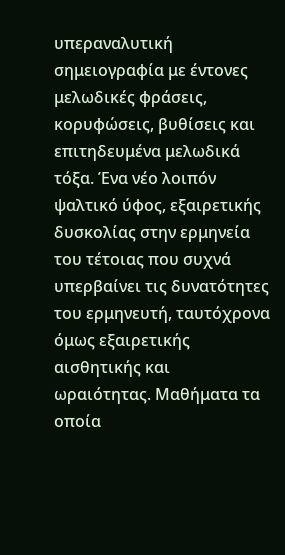υπεραναλυτική σημειογραφία με έντονες μελωδικές φράσεις, κορυφώσεις, βυθίσεις και επιτηδευμένα μελωδικά τόξα. Ένα νέο λοιπόν ψαλτικό ύφος, εξαιρετικής δυσκολίας στην ερμηνεία του τέτοιας που συχνά υπερβαίνει τις δυνατότητες του ερμηνευτή, ταυτόχρονα όμως εξαιρετικής αισθητικής και ωραιότητας. Μαθήματα τα οποία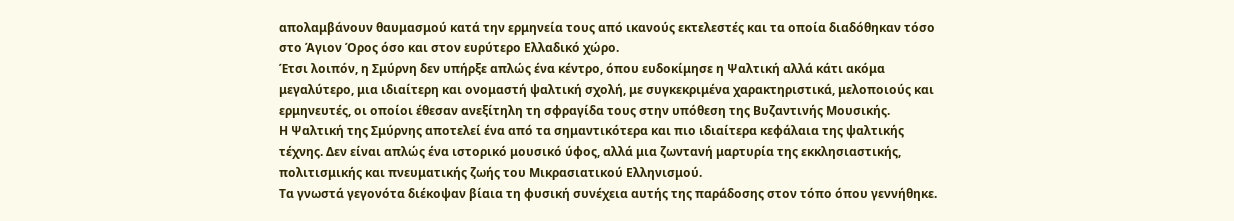απολαμβάνουν θαυμασμού κατά την ερμηνεία τους από ικανούς εκτελεστές και τα οποία διαδόθηκαν τόσο στο Άγιον Όρος όσο και στον ευρύτερο Ελλαδικό χώρο.
Έτσι λοιπόν, η Σμύρνη δεν υπήρξε απλώς ένα κέντρο, όπου ευδοκίμησε η Ψαλτική αλλά κάτι ακόμα μεγαλύτερο, μια ιδιαίτερη και ονομαστή ψαλτική σχολή, με συγκεκριμένα χαρακτηριστικά, μελοποιούς και ερμηνευτές, οι οποίοι έθεσαν ανεξίτηλη τη σφραγίδα τους στην υπόθεση της Βυζαντινής Μουσικής.
Η Ψαλτική της Σμύρνης αποτελεί ένα από τα σημαντικότερα και πιο ιδιαίτερα κεφάλαια της ψαλτικής τέχνης. Δεν είναι απλώς ένα ιστορικό μουσικό ύφος, αλλά μια ζωντανή μαρτυρία της εκκλησιαστικής, πολιτισμικής και πνευματικής ζωής του Μικρασιατικού Ελληνισμού.
Τα γνωστά γεγονότα διέκοψαν βίαια τη φυσική συνέχεια αυτής της παράδοσης στον τόπο όπου γεννήθηκε.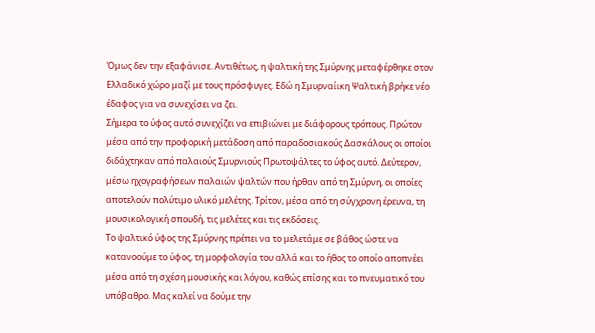Όμως δεν την εξαφάνισε. Αντιθέτως, η ψαλτική της Σμύρνης μεταφέρθηκε στον Ελλαδικό χώρο μαζί με τους πρόσφυγες. Εδώ η Σμυρναίικη Ψαλτική βρήκε νέο έδαφος για να συνεχίσει να ζει.
Σήμερα το ύφος αυτό συνεχίζει να επιβιώνει με διάφορους τρόπους. Πρώτον μέσα από την προφορική μετάδοση από παραδοσιακούς Δασκάλους οι οποίοι διδάχτηκαν από παλαιούς Σμυρνιούς Πρωτοψάλτες το ύφος αυτό. Δεύτερον, μέσω ηχογραφήσεων παλαιών ψαλτών που ήρθαν από τη Σμύρνη, οι οποίες αποτελούν πολύτιμο υλικό μελέτης. Τρίτον, μέσα από τη σύγχρονη έρευνα, τη μουσικολογική σπουδή, τις μελέτες και τις εκδόσεις.
Το ψαλτικό ύφος της Σμύρνης πρέπει να το μελετάμε σε βάθος ώστε να κατανοούμε το ύφος, τη μορφολογία του αλλά και το ήθος το οποίο αποπνέει μέσα από τη σχέση μουσικής και λόγου, καθώς επίσης και το πνευματικό του υπόβαθρο. Μας καλεί να δούμε την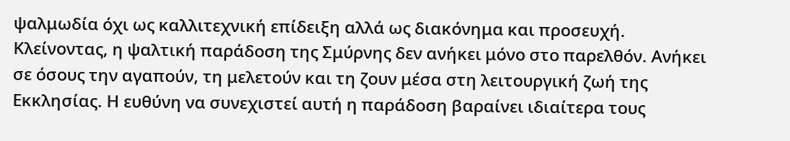ψαλμωδία όχι ως καλλιτεχνική επίδειξη αλλά ως διακόνημα και προσευχή.
Κλείνοντας, η ψαλτική παράδοση της Σμύρνης δεν ανήκει μόνο στο παρελθόν. Ανήκει σε όσους την αγαπούν, τη μελετούν και τη ζουν μέσα στη λειτουργική ζωή της Εκκλησίας. Η ευθύνη να συνεχιστεί αυτή η παράδοση βαραίνει ιδιαίτερα τους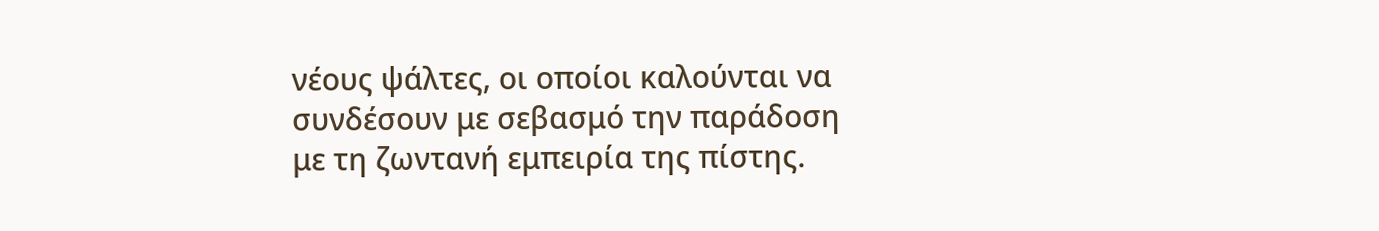νέους ψάλτες, οι οποίοι καλούνται να συνδέσουν με σεβασμό την παράδοση με τη ζωντανή εμπειρία της πίστης.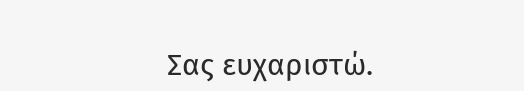Σας ευχαριστώ.